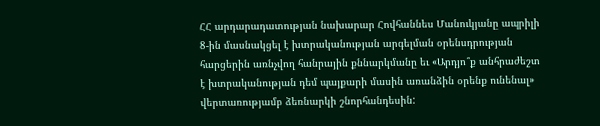ՀՀ արդարադատության նախարար Հովհաննես Մանուկյանը ապրիլի 8-ին մասնակցել է խտրականության արգելման օրենսդրության հարցերին առնչվող հանրային քննարկմանը եւ «Արդյո՞ք անհրաժեշտ է խտրականության դեմ պայքարի մասին առանձին օրենք ունենալ» վերտառությամբ ձեռնարկի շնորհանդեսին: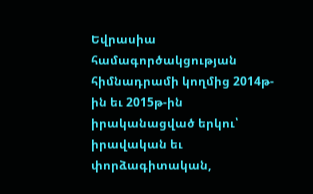Եվրասիա համագործակցության հիմնադրամի կողմից 2014թ-ին եւ 2015թ-ին իրականացված երկու՝ իրավական եւ փորձագիտական,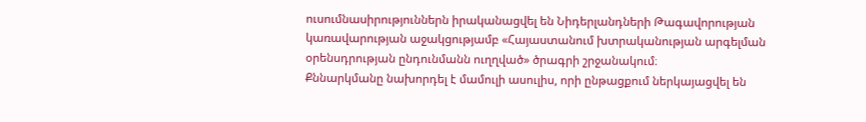ուսումնասիրություններն իրականացվել են Նիդերլանդների Թագավորության կառավարության աջակցությամբ «Հայաստանում խտրականության արգելման օրենսդրության ընդունմանն ուղղված» ծրագրի շրջանակում։
Քննարկմանը նախորդել է մամուլի ասուլիս, որի ընթացքում ներկայացվել են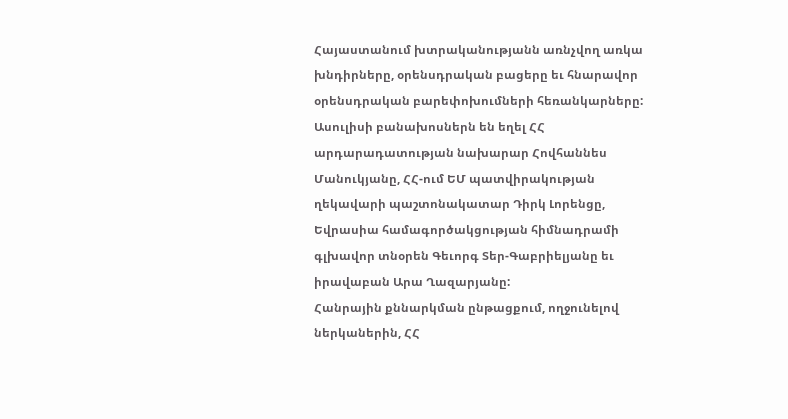Հայաստանում խտրականությանն առնչվող առկա խնդիրները, օրենսդրական բացերը եւ հնարավոր օրենսդրական բարեփոխումների հեռանկարները: Ասուլիսի բանախոսներն են եղել ՀՀ արդարադատության նախարար Հովհաննես Մանուկյանը, ՀՀ-ում ԵՄ պատվիրակության ղեկավարի պաշտոնակատար Դիրկ Լորենցը, Եվրասիա համագործակցության հիմնադրամի գլխավոր տնօրեն Գեւորգ Տեր-Գաբրիելյանը եւ իրավաբան Արա Ղազարյանը:
Հանրային քննարկման ընթացքում, ողջունելով ներկաներին, ՀՀ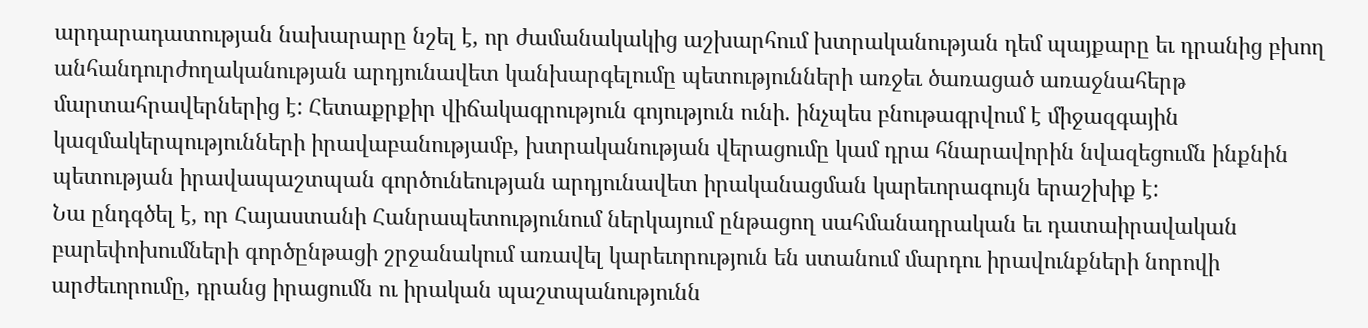արդարադատության նախարարը նշել է, որ ժամանակակից աշխարհում խտրականության դեմ պայքարը եւ դրանից բխող անհանդուրժողականության արդյունավետ կանխարգելումը պետությունների առջեւ ծառացած առաջնահերթ մարտահրավերներից է: Հետաքրքիր վիճակագրություն գոյություն ունի. ինչպես բնութագրվում է միջազգային կազմակերպությունների իրավաբանությամբ, խտրականության վերացումը կամ դրա հնարավորին նվազեցումն ինքնին պետության իրավապաշտպան գործունեության արդյունավետ իրականացման կարեւորագույն երաշխիք է:
Նա ընդգծել է, որ Հայաստանի Հանրապետությունում ներկայում ընթացող սահմանադրական եւ դատաիրավական բարեփոխումների գործընթացի շրջանակում առավել կարեւորություն են ստանում մարդու իրավունքների նորովի արժեւորումը, դրանց իրացումն ու իրական պաշտպանությունն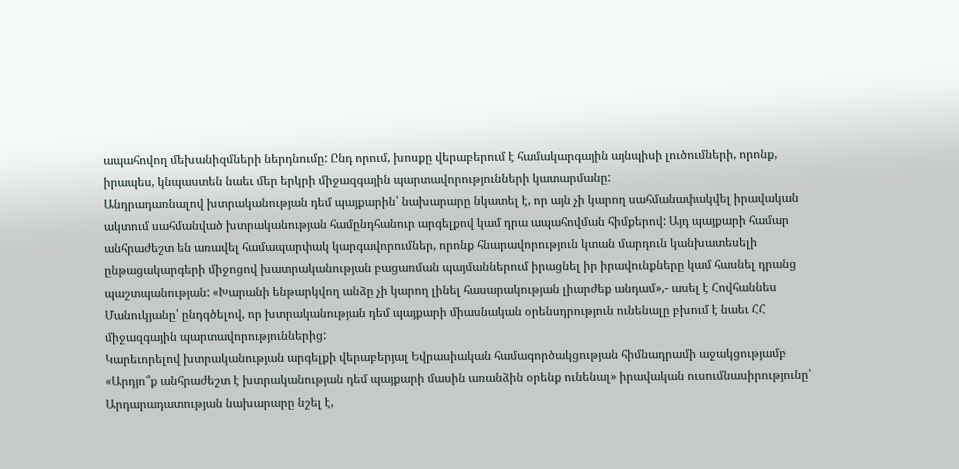ապահովող մեխանիզմների ներդնումը: Ընդ որում, խոսքը վերաբերում է համակարգային այնպիսի լուծումների, որոնք, իրապես, կնպաստեն նաեւ մեր երկրի միջազգային պարտավորությունների կատարմանը:
Անդրադառնալով խտրականության դեմ պայքարին՝ նախարարը նկատել է, որ այն չի կարող սահմանափակվել իրավական ակտում սահմանված խտրականության համընդհանուր արգելքով կամ դրա ապահովման հիմքերով: Այդ պայքարի համար անհրաժեշտ են առավել համապարփակ կարգավորումներ, որոնք հնարավորություն կտան մարդուն կանխատեսելի ընթացակարգերի միջոցով խատրականության բացառման պայմաններում իրացնել իր իրավունքները կամ հասնել դրանց պաշտպանության: «Խարանի ենթարկվող անձը չի կարող լինել հասարակության լիարժեք անդամ»,- ասել է Հովհաննես Մանուկյանը՝ ընդգծելով, որ խտրականության դեմ պայքարի միասնական օրենսդրություն ունենալը բխում է նաեւ ՀՀ միջազգային պարտավորություններից:
Կարեւորելով խտրականության արգելքի վերաբերյալ Եվրասիական համագործակցության հիմնադրամի աջակցությամբ «Արդյո՞ք անհրաժեշտ է խտրականության դեմ պայքարի մասին առանձին օրենք ունենալ» իրավական ուսումնասիրությունը՝ Արդարադատության նախարարը նշել է,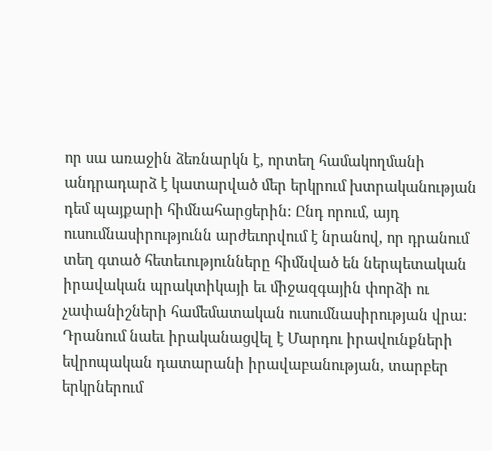որ սա առաջին ձեռնարկն է, որտեղ համակողմանի անդրադարձ է կատարված մեր երկրում խտրականության դեմ պայքարի հիմնահարցերին: Ընդ որում, այդ ուսումնասիրությունն արժեւորվում է նրանով, որ դրանում տեղ գտած հետեւությունները հիմնված են ներպետական իրավական պրակտիկայի եւ միջազգային փորձի ու չափանիշների համեմատական ուսումնասիրության վրա: Դրանում նաեւ իրականացվել է Մարդու իրավունքների եվրոպական դատարանի իրավաբանության, տարբեր երկրներում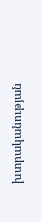խտրականության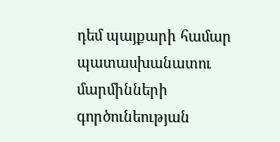դեմ պայքարի համար պատասխանատու մարմինների գործունեության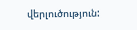վերլուծություն: